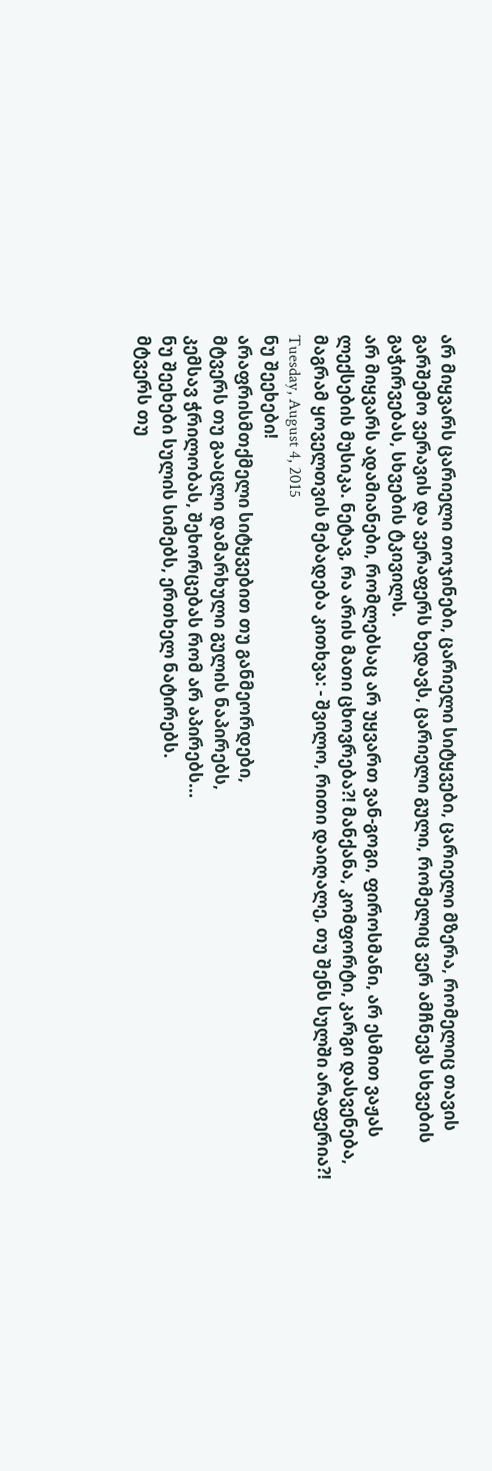არ მიყვარს ცარიელი თოჯინები, ცარიელი სიტყვები, ცარიელი მზერა, რომელიც თავის გარშემო ვერავის და ვერაფერს ხედავს, ცარიელი გული, რომელიც ვერ ამჩნევს სხვების გაჭირვებას, სხვების ტკივილს.
არ მიყვარს ადამიანები, რომლებსაც არ უყვართ ვან-გოგი, ფიროსმანი, არ ესმით ვაჟას ლექსების მუსიკა. ნეტავ, რა არის მათი ცხოვრება?! მანქანა, კომფორტი, კარგი დასვენება, მაგრამ ყოველთვის მებადება კითხვა: - შვილო, რითი დაიღალე, თუ შენს სულში არაფერია?!
Tuesday, August 4, 2015
ნუ შეეხები!
არაფრისმთქმელი სიტყვებით თუ განმეორდები,
მტვერს თუ გააცლი დამარხული გულის ნაპირებს,
კემსავ ჭრილობას, შეხორცებას რომ არ აპირებს...
ნუ შეეხები სულის სიმებს, ერთხელ ნატირებს.
მტვერს თუ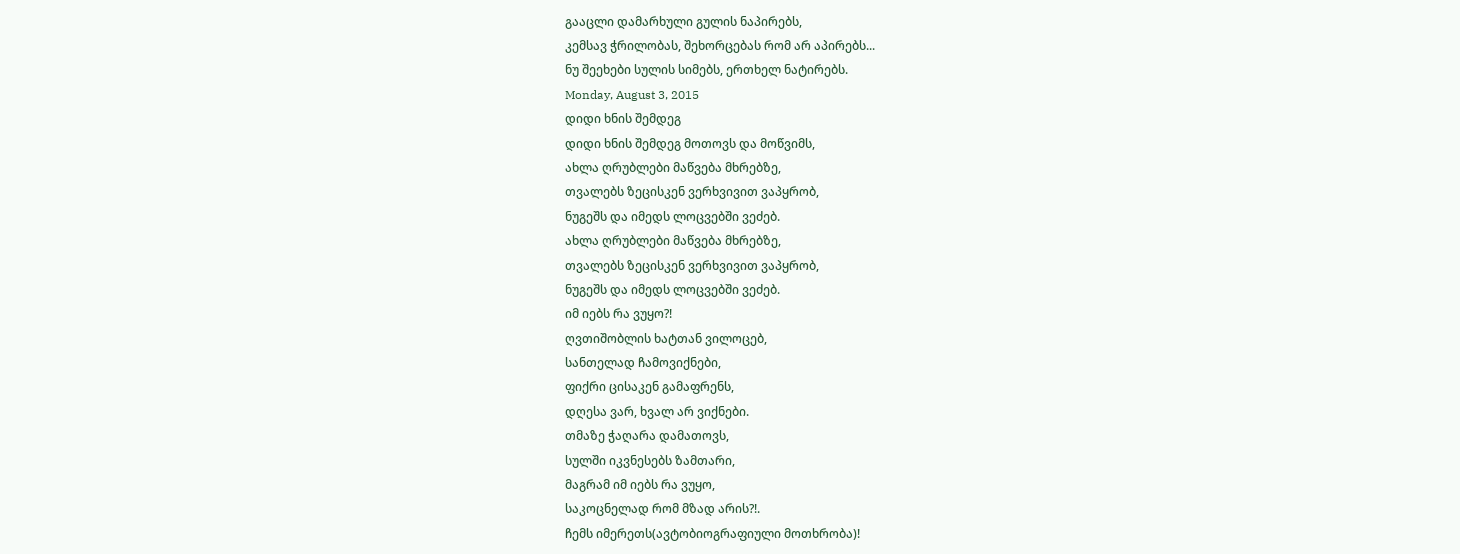გააცლი დამარხული გულის ნაპირებს,
კემსავ ჭრილობას, შეხორცებას რომ არ აპირებს...
ნუ შეეხები სულის სიმებს, ერთხელ ნატირებს.
Monday, August 3, 2015
დიდი ხნის შემდეგ
დიდი ხნის შემდეგ მოთოვს და მოწვიმს,
ახლა ღრუბლები მაწვება მხრებზე,
თვალებს ზეცისკენ ვერხვივით ვაპყრობ,
ნუგეშს და იმედს ლოცვებში ვეძებ.
ახლა ღრუბლები მაწვება მხრებზე,
თვალებს ზეცისკენ ვერხვივით ვაპყრობ,
ნუგეშს და იმედს ლოცვებში ვეძებ.
იმ იებს რა ვუყო?!
ღვთიშობლის ხატთან ვილოცებ,
სანთელად ჩამოვიქნები,
ფიქრი ცისაკენ გამაფრენს,
დღესა ვარ, ხვალ არ ვიქნები.
თმაზე ჭაღარა დამათოვს,
სულში იკვნესებს ზამთარი,
მაგრამ იმ იებს რა ვუყო,
საკოცნელად რომ მზად არის?!.
ჩემს იმერეთს(ავტობიოგრაფიული მოთხრობა)!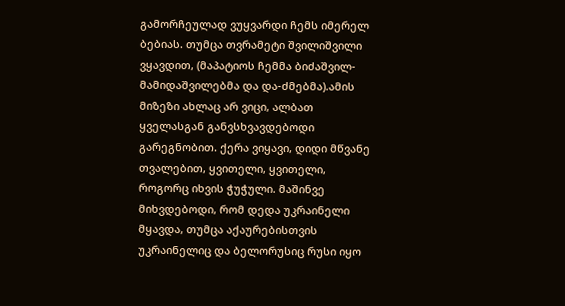გამორჩეულად ვუყვარდი ჩემს იმერელ ბებიას. თუმცა თვრამეტი შვილიშვილი ვყავდით, (მაპატიოს ჩემმა ბიძაშვილ-მამიდაშვილებმა და და-ძმებმა).ამის მიზეზი ახლაც არ ვიცი, ალბათ ყველასგან განვსხვავდებოდი გარეგნობით. ქერა ვიყავი, დიდი მწვანე თვალებით, ყვითელი, ყვითელი, როგორც იხვის ჭუჭული. მაშინვე მიხვდებოდი, რომ დედა უკრაინელი მყავდა, თუმცა აქაურებისთვის უკრაინელიც და ბელორუსიც რუსი იყო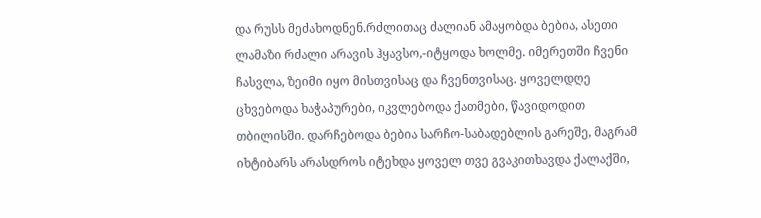და რუსს მეძახოდნენ.რძლითაც ძალიან ამაყობდა ბებია, ასეთი ლამაზი რძალი არავის ჰყავსო,-იტყოდა ხოლმე. იმერეთში ჩვენი ჩასვლა, ზეიმი იყო მისთვისაც და ჩვენთვისაც. ყოველდღე ცხვებოდა ხაჭაპურები, იკვლებოდა ქათმები, წავიდოდით თბილისში. დარჩებოდა ბებია სარჩო-საბადებლის გარეშე, მაგრამ იხტიბარს არასდროს იტეხდა ყოველ თვე გვაკითხავდა ქალაქში,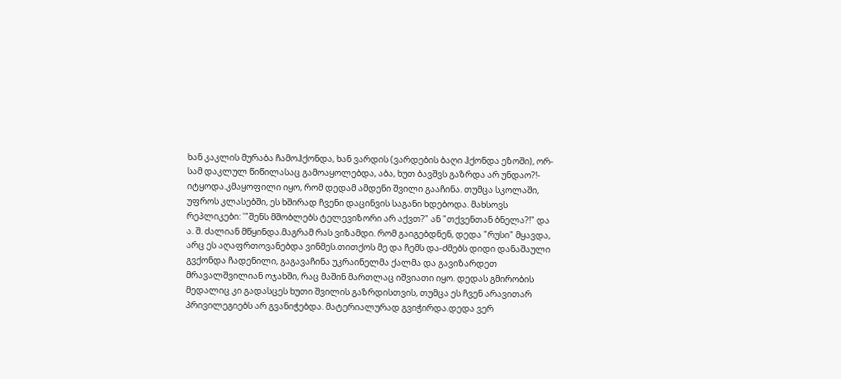ხან კაკლის მურაბა ჩამოჰქონდა, ხან ვარდის (ვარდების ბაღი ჰქონდა ეზოში), ორ-სამ დაკლულ წიწილასაც გამოაყოლებდა, აბა, ხუთ ბავშვს გაზრდა არ უნდაო?!- იტყოდა.კმაყოფილი იყო, რომ დედამ ამდენი შვილი გააჩინა. თუმცა სკოლაში, უფროს კლასებში, ეს ხშირად ჩვენი დაცინვის საგანი ხდებოდა. მახსოვს რეპლიკები: '"შენს მშობლებს ტელევიზორი არ აქვთ?" ან "თქვენთან ბნელა?!" და ა. შ. ძალიან მწყინდა.მაგრამ რას ვიზამდი. რომ გაიგებდნენ, დედა "რუსი" მყავდა, არც ეს აღაფრთოვანებდა ვინმეს.თითქოს მე და ჩემს და-ძმებს დიდი დანაშაული გვქონდა ჩადენილი, გაგავაჩინა უკრაინელმა ქალმა და გავიზარდეთ მრავალშვილიან ოჯახში, რაც მაშინ მართლაც იშვიათი იყო. დედას გმირობის მედალიც კი გადასცეს ხუთი შვილის გაზრდისთვის, თუმცა ეს ჩვენ არავითარ პრივილეგიებს არ გვანიჭებდა. მატერიალურად გვიჭირდა.დედა ვერ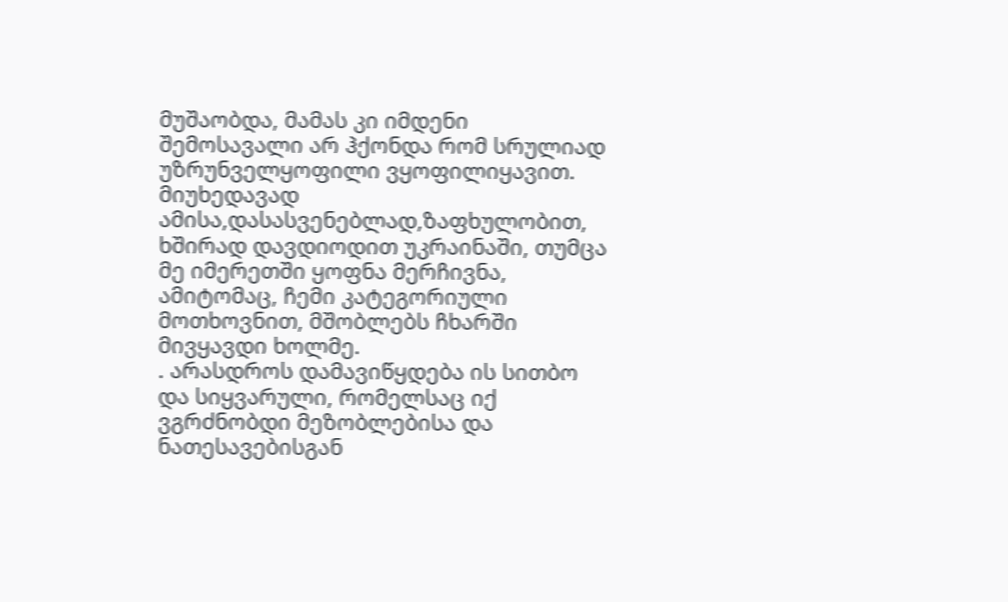მუშაობდა, მამას კი იმდენი შემოსავალი არ ჰქონდა რომ სრულიად უზრუნველყოფილი ვყოფილიყავით. მიუხედავად ამისა,დასასვენებლად,ზაფხულობით, ხშირად დავდიოდით უკრაინაში, თუმცა მე იმერეთში ყოფნა მერჩივნა, ამიტომაც, ჩემი კატეგორიული მოთხოვნით, მშობლებს ჩხარში მივყავდი ხოლმე.
. არასდროს დამავიწყდება ის სითბო და სიყვარული, რომელსაც იქ ვგრძნობდი მეზობლებისა და ნათესავებისგან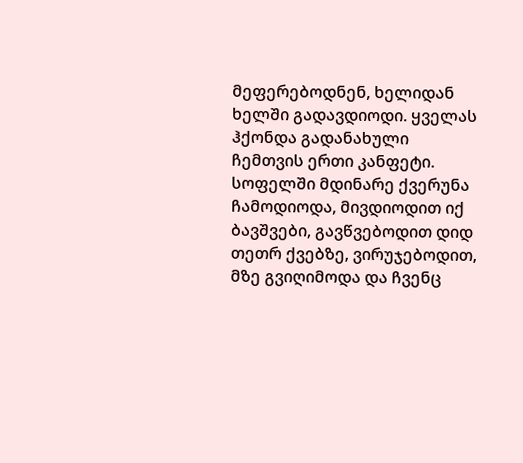მეფერებოდნენ, ხელიდან ხელში გადავდიოდი. ყველას ჰქონდა გადანახული ჩემთვის ერთი კანფეტი.
სოფელში მდინარე ქვერუნა ჩამოდიოდა, მივდიოდით იქ ბავშვები, გავწვებოდით დიდ თეთრ ქვებზე, ვირუჯებოდით, მზე გვიღიმოდა და ჩვენც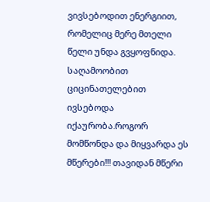ვივსებოდით ენერგიით, რომელიც მერე მთელი წელი უნდა გვყოფნიდა. საღამოობით ციცინათელებით ივსებოდა იქაურობა.როგორ მომწონდა და მიყვარდა ეს მწერები!!! თავიდან მწერი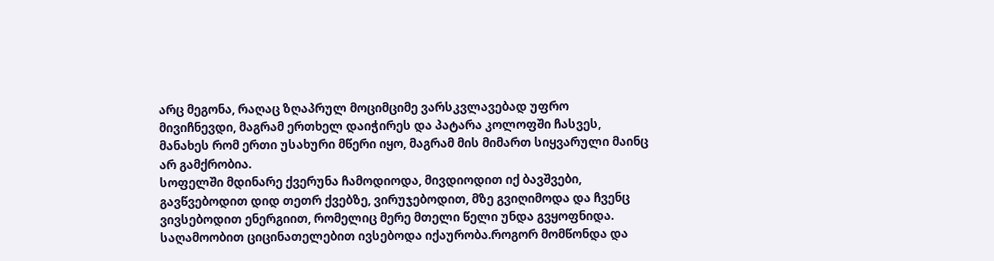არც მეგონა, რაღაც ზღაპრულ მოციმციმე ვარსკვლავებად უფრო მივიჩნევდი, მაგრამ ერთხელ დაიჭირეს და პატარა კოლოფში ჩასვეს, მანახეს რომ ერთი უსახური მწერი იყო, მაგრამ მის მიმართ სიყვარული მაინც არ გამქრობია.
სოფელში მდინარე ქვერუნა ჩამოდიოდა, მივდიოდით იქ ბავშვები, გავწვებოდით დიდ თეთრ ქვებზე, ვირუჯებოდით, მზე გვიღიმოდა და ჩვენც ვივსებოდით ენერგიით, რომელიც მერე მთელი წელი უნდა გვყოფნიდა. საღამოობით ციცინათელებით ივსებოდა იქაურობა.როგორ მომწონდა და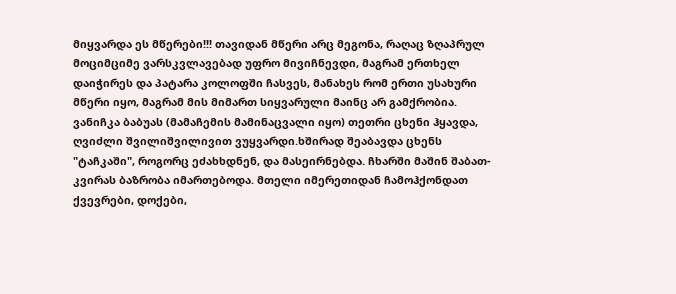მიყვარდა ეს მწერები!!! თავიდან მწერი არც მეგონა, რაღაც ზღაპრულ მოციმციმე ვარსკვლავებად უფრო მივიჩნევდი, მაგრამ ერთხელ დაიჭირეს და პატარა კოლოფში ჩასვეს, მანახეს რომ ერთი უსახური მწერი იყო, მაგრამ მის მიმართ სიყვარული მაინც არ გამქრობია.
ვანიჩკა ბაბუას (მამაჩემის მამინაცვალი იყო) თეთრი ცხენი ჰყავდა, ღვიძლი შვილიშვილივით ვუყვარდი.ხშირად შეაბავდა ცხენს "ტაჩკაში", როგორც ეძახხდნენ, და მასეირნებდა. ჩხარში მაშინ შაბათ-კვირას ბაზრობა იმართებოდა. მთელი იმერეთიდან ჩამოჰქონდათ ქვევრები, დოქები,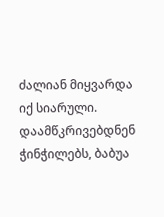ძალიან მიყვარდა იქ სიარული. დაამწკრივებდნენ ჭინჭილებს, ბაბუა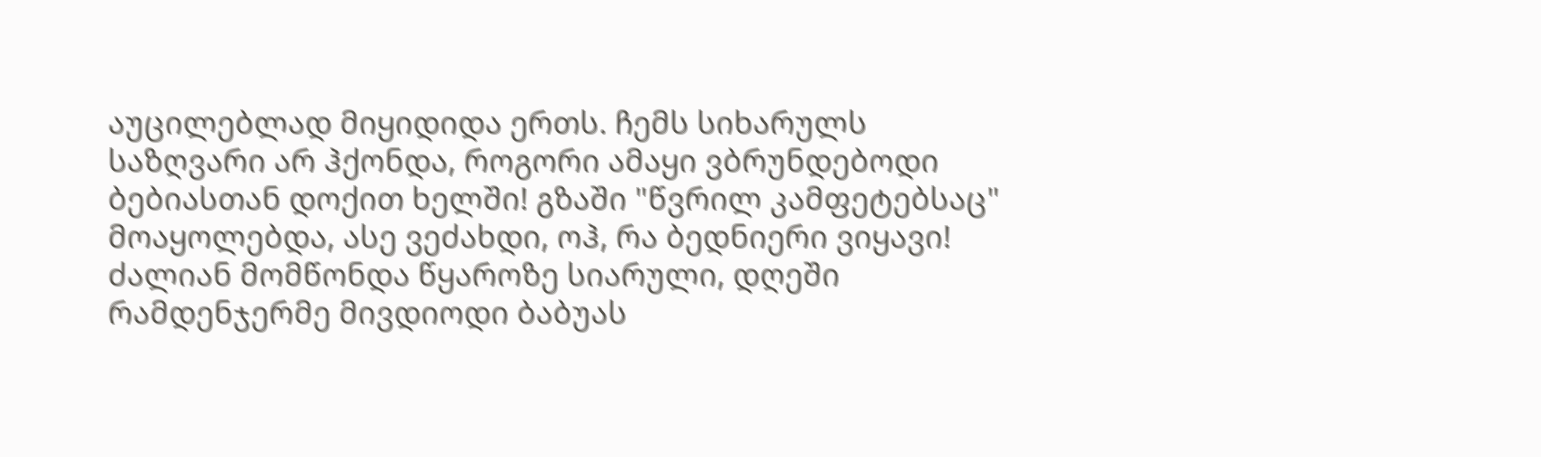აუცილებლად მიყიდიდა ერთს. ჩემს სიხარულს საზღვარი არ ჰქონდა, როგორი ამაყი ვბრუნდებოდი ბებიასთან დოქით ხელში! გზაში "წვრილ კამფეტებსაც" მოაყოლებდა, ასე ვეძახდი, ოჰ, რა ბედნიერი ვიყავი!
ძალიან მომწონდა წყაროზე სიარული, დღეში რამდენჯერმე მივდიოდი ბაბუას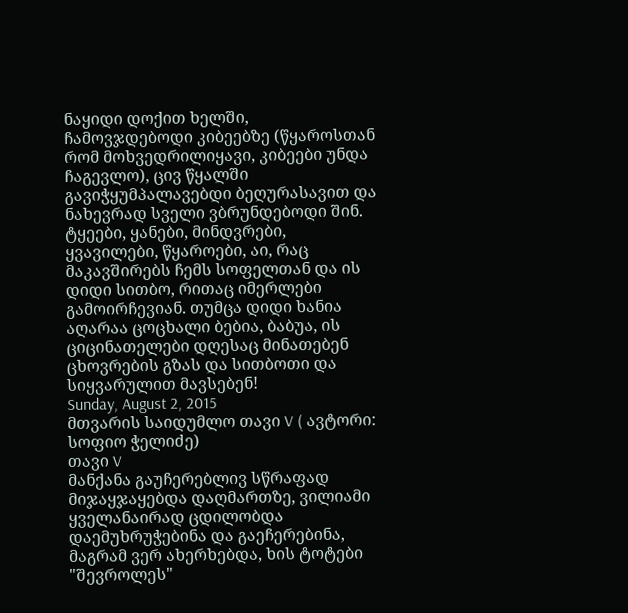ნაყიდი დოქით ხელში, ჩამოვჯდებოდი კიბეებზე (წყაროსთან რომ მოხვედრილიყავი, კიბეები უნდა ჩაგევლო), ცივ წყალში გავიჭყუმპალავებდი ბეღურასავით და ნახევრად სველი ვბრუნდებოდი შინ. ტყეები, ყანები, მინდვრები, ყვავილები, წყაროები, აი, რაც მაკავშირებს ჩემს სოფელთან და ის დიდი სითბო, რითაც იმერლები გამოირჩევიან. თუმცა დიდი ხანია აღარაა ცოცხალი ბებია, ბაბუა, ის ციცინათელები დღესაც მინათებენ
ცხოვრების გზას და სითბოთი და სიყვარულით მავსებენ!
Sunday, August 2, 2015
მთვარის საიდუმლო თავი V ( ავტორი: სოფიო ჭელიძე)
თავი V
მანქანა გაუჩერებლივ სწრაფად მიჯაყჯაყებდა დაღმართზე, ვილიამი ყველანაირად ცდილობდა დაემუხრუჭებინა და გაეჩერებინა, მაგრამ ვერ ახერხებდა, ხის ტოტები "შევროლეს"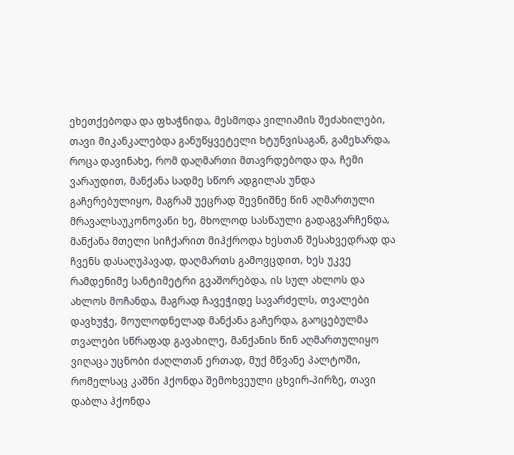ეხეთქებოდა და ფხაჭნიდა, მესმოდა ვილიამის შეძახილები, თავი მიკანკალებდა განუწყვეტელი ხტუნვისაგან, გამეხარდა, როცა დავინახე, რომ დაღმართი მთავრდებოდა და, ჩემი ვარაუდით, მანქანა სადმე სწორ ადგილას უნდა გაჩერებულიყო, მაგრამ უეცრად შევნიშნე წინ აღმართული მრავალსაუკონოვანი ხე, მხოლოდ სასწაული გადაგვარჩენდა, მანქანა მთელი სიჩქარით მიჰქროდა ხესთან შესახვედრად და ჩვენს დასაღუპავად, დაღმართს გამოვცდით, ხეს უკვე რამდენიმე სანტიმეტრი გვაშორებდა, ის სულ ახლოს და ახლოს მოჩანდა, მაგრად ჩავეჭიდე სავარძელს, თვალები დავხუჭე, მოულოდნელად მანქანა გაჩერდა, გაოცებულმა თვალები სწრაფად გავახილე, მანქანის წინ აღმართულიყო ვიღაცა უცნობი ძაღლთან ერთად, მუქ მწვანე პალტოში, რომელსაც კაშნი ჰქონდა შემოხვეული ცხვირ-პირზე, თავი დაბლა ჰქონდა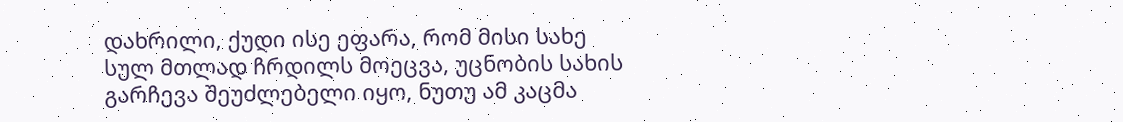დახრილი, ქუდი ისე ეფარა, რომ მისი სახე სულ მთლად ჩრდილს მოეცვა, უცნობის სახის გარჩევა შეუძლებელი იყო, ნუთუ ამ კაცმა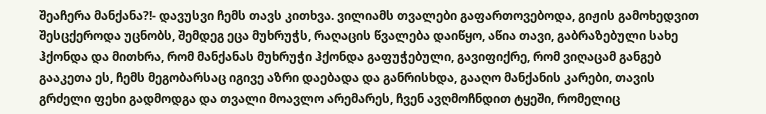შეაჩერა მანქანა?!- დავუსვი ჩემს თავს კითხვა. ვილიამს თვალები გაფართოვებოდა, გიჟის გამოხედვით შესცქეროდა უცნობს, შემდეგ ეცა მუხრუჭს, რაღაცის წვალება დაიწყო, აწია თავი, გაბრაზებული სახე ჰქონდა და მითხრა, რომ მანქანას მუხრუჭი ჰქონდა გაფუჭებული, გავიფიქრე, რომ ვიღაცამ განგებ გააკეთა ეს, ჩემს მეგობარსაც იგივე აზრი დაებადა და განრისხდა, გააღო მანქანის კარები, თავის გრძელი ფეხი გადმოდგა და თვალი მოავლო არემარეს, ჩვენ ავღმოჩნდით ტყეში, რომელიც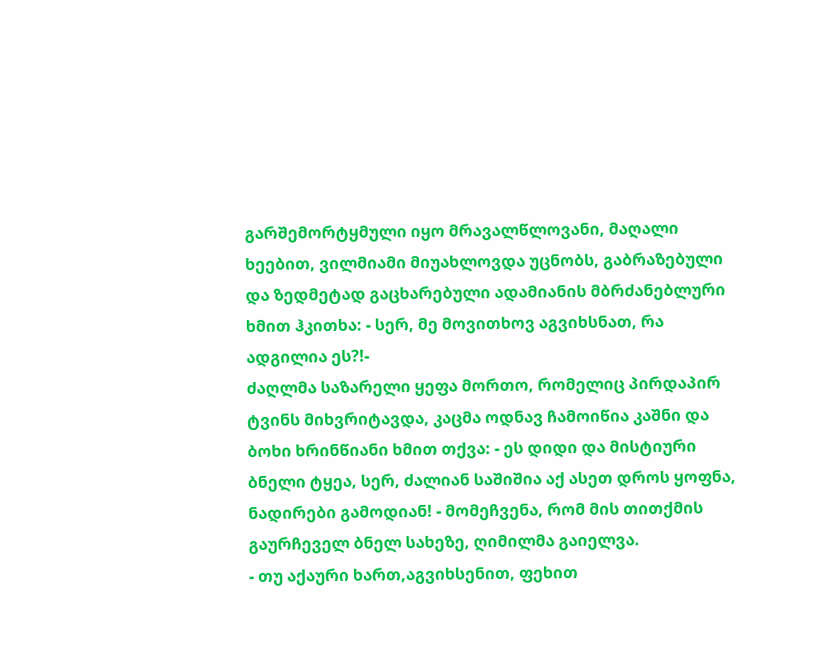გარშემორტყმული იყო მრავალწლოვანი, მაღალი ხეებით, ვილმიამი მიუახლოვდა უცნობს, გაბრაზებული და ზედმეტად გაცხარებული ადამიანის მბრძანებლური ხმით ჰკითხა: - სერ, მე მოვითხოვ აგვიხსნათ, რა ადგილია ეს?!-
ძაღლმა საზარელი ყეფა მორთო, რომელიც პირდაპირ ტვინს მიხვრიტავდა, კაცმა ოდნავ ჩამოიწია კაშნი და ბოხი ხრინწიანი ხმით თქვა: - ეს დიდი და მისტიური ბნელი ტყეა, სერ, ძალიან საშიშია აქ ასეთ დროს ყოფნა, ნადირები გამოდიან! - მომეჩვენა, რომ მის თითქმის გაურჩეველ ბნელ სახეზე, ღიმილმა გაიელვა.
- თუ აქაური ხართ,აგვიხსენით, ფეხით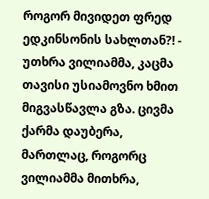როგორ მივიდეთ ფრედ ედკინსონის სახლთან?! - უთხრა ვილიამმა, კაცმა თავისი უსიამოვნო ხმით მიგვასწავლა გზა. ცივმა ქარმა დაუბერა, მართლაც, როგორც ვილიამმა მითხრა,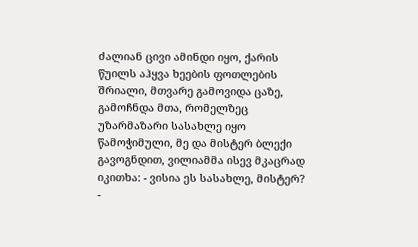ძალიან ცივი ამინდი იყო, ქარის წუილს აჰყვა ხეების ფოთლების შრიალი, მთვარე გამოვიდა ცაზე, გამოჩნდა მთა, რომელზეც უზარმაზარი სასახლე იყო წამოჭიმული, მე და მისტერ ბლექი გავოგნდით, ვილიამმა ისევ მკაცრად იკითხა: - ვისია ეს სასახლე, მისტერ?
-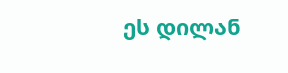ეს დილან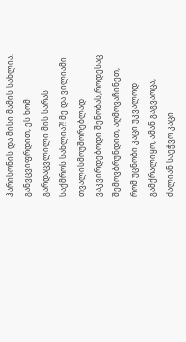ჰარისონის და მისი მამის სახლია.
განვცვიფრდით, ეს ხომ გარდაცვლილი მის სარას საქმროს სახლია?! მე და ვილიამი თვალისმოუშორებლად ვაკვირდებოდი შენობას,როდესაც შემოვბრუნდით, აღმოვაჩინეთ, რომ უცნობი კაცი უკვალოდ გამქრალიყო, ამან გაგვაოცა, ძალიან საეჭვო კაცი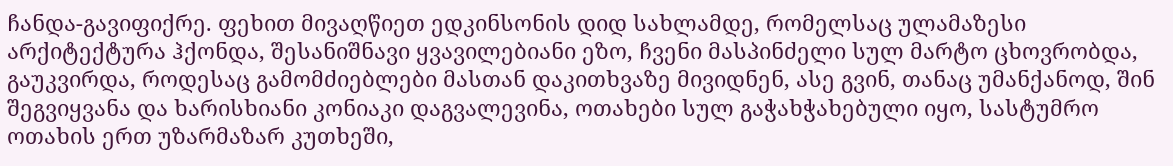ჩანდა-გავიფიქრე. ფეხით მივაღწიეთ ედკინსონის დიდ სახლამდე, რომელსაც ულამაზესი არქიტექტურა ჰქონდა, შესანიშნავი ყვავილებიანი ეზო, ჩვენი მასპინძელი სულ მარტო ცხოვრობდა, გაუკვირდა, როდესაც გამომძიებლები მასთან დაკითხვაზე მივიდნენ, ასე გვინ, თანაც უმანქანოდ, შინ შეგვიყვანა და ხარისხიანი კონიაკი დაგვალევინა, ოთახები სულ გაჭახჭახებული იყო, სასტუმრო ოთახის ერთ უზარმაზარ კუთხეში,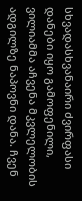სხვადასხვანაირი ძვირფასი დანები იყო გამოფენილი, ვილიამმა აჩვენა მკვლელობის ადგილზე ნაპოვნი დანა. ჩვენ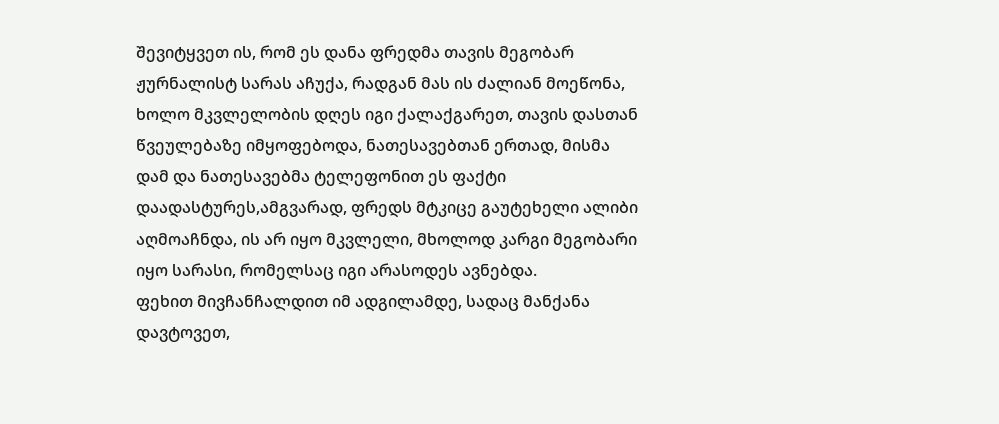შევიტყვეთ ის, რომ ეს დანა ფრედმა თავის მეგობარ ჟურნალისტ სარას აჩუქა, რადგან მას ის ძალიან მოეწონა, ხოლო მკვლელობის დღეს იგი ქალაქგარეთ, თავის დასთან წვეულებაზე იმყოფებოდა, ნათესავებთან ერთად, მისმა დამ და ნათესავებმა ტელეფონით ეს ფაქტი დაადასტურეს,ამგვარად, ფრედს მტკიცე გაუტეხელი ალიბი აღმოაჩნდა, ის არ იყო მკვლელი, მხოლოდ კარგი მეგობარი იყო სარასი, რომელსაც იგი არასოდეს ავნებდა.
ფეხით მივჩანჩალდით იმ ადგილამდე, სადაც მანქანა დავტოვეთ,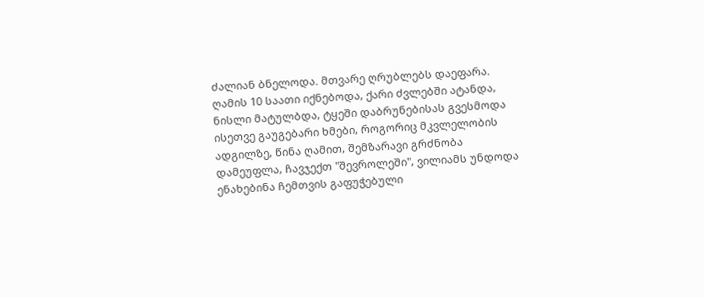ძალიან ბნელოდა. მთვარე ღრუბლებს დაეფარა. ღამის 10 საათი იქნებოდა, ქარი ძვლებში ატანდა, ნისლი მატულბდა, ტყეში დაბრუნებისას გვესმოდა ისეთვე გაუგებარი ხმები, როგორიც მკვლელობის ადგილზე, წინა ღამით, შემზარავი გრძნობა დამეუფლა, ჩავჯექთ "შევროლეში", ვილიამს უნდოდა ენახებინა ჩემთვის გაფუჭებული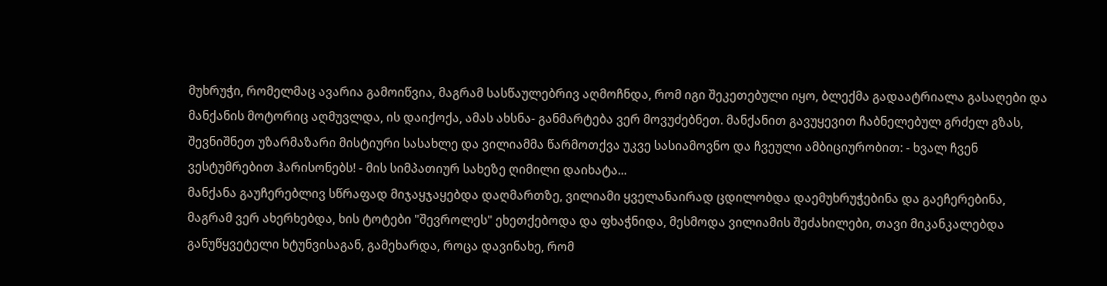მუხრუჭი, რომელმაც ავარია გამოიწვია, მაგრამ სასწაულებრივ აღმოჩნდა, რომ იგი შეკეთებული იყო, ბლექმა გადაატრიალა გასაღები და მანქანის მოტორიც აღმუვლდა, ის დაიქოქა, ამას ახსნა- განმარტება ვერ მოვუძებნეთ. მანქანით გავუყევით ჩაბნელებულ გრძელ გზას, შევნიშნეთ უზარმაზარი მისტიური სასახლე და ვილიამმა წარმოთქვა უკვე სასიამოვნო და ჩვეული ამბიციურობით: - ხვალ ჩვენ ვესტუმრებით ჰარისონებს! - მის სიმპათიურ სახეზე ღიმილი დაიხატა...
მანქანა გაუჩერებლივ სწრაფად მიჯაყჯაყებდა დაღმართზე, ვილიამი ყველანაირად ცდილობდა დაემუხრუჭებინა და გაეჩერებინა, მაგრამ ვერ ახერხებდა, ხის ტოტები "შევროლეს" ეხეთქებოდა და ფხაჭნიდა, მესმოდა ვილიამის შეძახილები, თავი მიკანკალებდა განუწყვეტელი ხტუნვისაგან, გამეხარდა, როცა დავინახე, რომ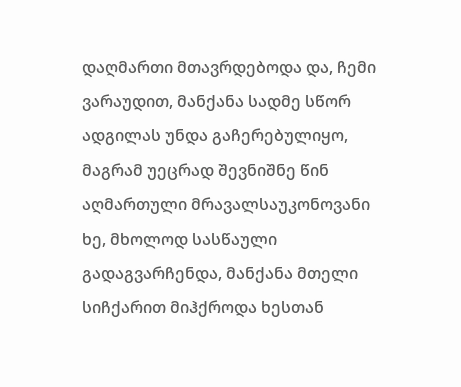დაღმართი მთავრდებოდა და, ჩემი ვარაუდით, მანქანა სადმე სწორ ადგილას უნდა გაჩერებულიყო, მაგრამ უეცრად შევნიშნე წინ აღმართული მრავალსაუკონოვანი ხე, მხოლოდ სასწაული გადაგვარჩენდა, მანქანა მთელი სიჩქარით მიჰქროდა ხესთან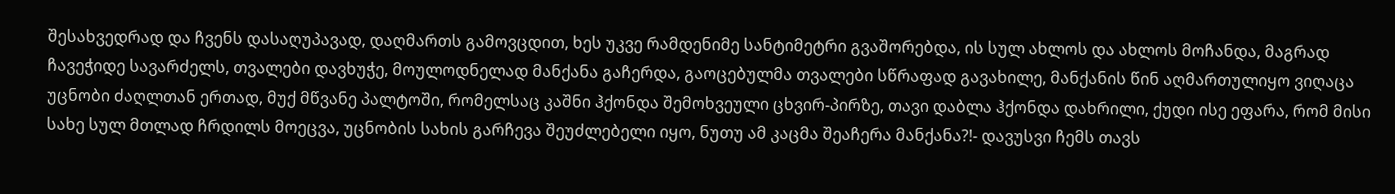შესახვედრად და ჩვენს დასაღუპავად, დაღმართს გამოვცდით, ხეს უკვე რამდენიმე სანტიმეტრი გვაშორებდა, ის სულ ახლოს და ახლოს მოჩანდა, მაგრად ჩავეჭიდე სავარძელს, თვალები დავხუჭე, მოულოდნელად მანქანა გაჩერდა, გაოცებულმა თვალები სწრაფად გავახილე, მანქანის წინ აღმართულიყო ვიღაცა უცნობი ძაღლთან ერთად, მუქ მწვანე პალტოში, რომელსაც კაშნი ჰქონდა შემოხვეული ცხვირ-პირზე, თავი დაბლა ჰქონდა დახრილი, ქუდი ისე ეფარა, რომ მისი სახე სულ მთლად ჩრდილს მოეცვა, უცნობის სახის გარჩევა შეუძლებელი იყო, ნუთუ ამ კაცმა შეაჩერა მანქანა?!- დავუსვი ჩემს თავს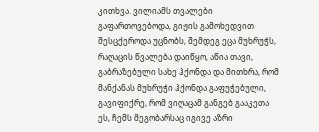კითხვა. ვილიამს თვალები გაფართოვებოდა, გიჟის გამოხედვით შესცქეროდა უცნობს, შემდეგ ეცა მუხრუჭს, რაღაცის წვალება დაიწყო, აწია თავი, გაბრაზებული სახე ჰქონდა და მითხრა, რომ მანქანას მუხრუჭი ჰქონდა გაფუჭებული, გავიფიქრე, რომ ვიღაცამ განგებ გააკეთა ეს, ჩემს მეგობარსაც იგივე აზრი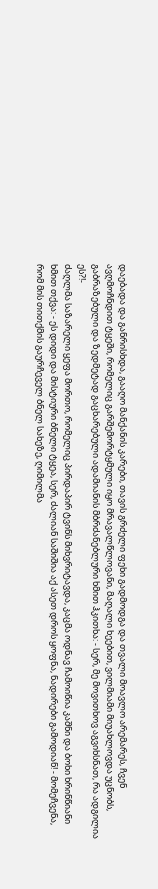დაებადა და განრისხდა, გააღო მანქანის კარები, თავის გრძელი ფეხი გადმოდგა და თვალი მოავლო არემარეს, ჩვენ ავღმოჩნდით ტყეში, რომელიც გარშემორტყმული იყო მრავალწლოვანი, მაღალი ხეებით, ვილმიამი მიუახლოვდა უცნობს, გაბრაზებული და ზედმეტად გაცხარებული ადამიანის მბრძანებლური ხმით ჰკითხა: - სერ, მე მოვითხოვ აგვიხსნათ, რა ადგილია ეს?!-
ძაღლმა საზარელი ყეფა მორთო, რომელიც პირდაპირ ტვინს მიხვრიტავდა, კაცმა ოდნავ ჩამოიწია კაშნი და ბოხი ხრინწიანი ხმით თქვა: - ეს დიდი და მისტიური ბნელი ტყეა, სერ, ძალიან საშიშია აქ ასეთ დროს ყოფნა, ნადირები გამოდიან! - მომეჩვენა, რომ მის თითქმის გაურჩეველ ბნელ სახეზე, ღიმილმა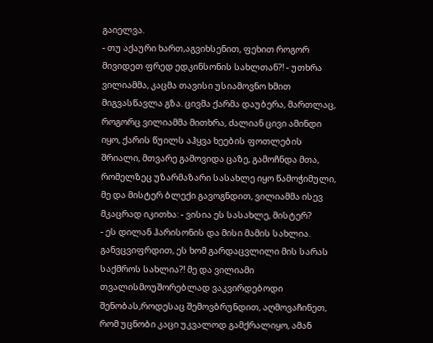გაიელვა.
- თუ აქაური ხართ,აგვიხსენით, ფეხით როგორ მივიდეთ ფრედ ედკინსონის სახლთან?! - უთხრა ვილიამმა, კაცმა თავისი უსიამოვნო ხმით მიგვასწავლა გზა. ცივმა ქარმა დაუბერა, მართლაც, როგორც ვილიამმა მითხრა, ძალიან ცივი ამინდი იყო, ქარის წუილს აჰყვა ხეების ფოთლების შრიალი, მთვარე გამოვიდა ცაზე, გამოჩნდა მთა, რომელზეც უზარმაზარი სასახლე იყო წამოჭიმული, მე და მისტერ ბლექი გავოგნდით, ვილიამმა ისევ მკაცრად იკითხა: - ვისია ეს სასახლე, მისტერ?
- ეს დილან ჰარისონის და მისი მამის სახლია.
განვცვიფრდით, ეს ხომ გარდაცვლილი მის სარას საქმროს სახლია?! მე და ვილიამი თვალისმოუშორებლად ვაკვირდებოდი შენობას,როდესაც შემოვბრუნდით, აღმოვაჩინეთ, რომ უცნობი კაცი უკვალოდ გამქრალიყო, ამან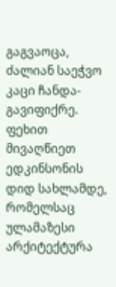გაგვაოცა, ძალიან საეჭვო კაცი ჩანდა-გავიფიქრე. ფეხით მივაღწიეთ ედკინსონის დიდ სახლამდე, რომელსაც ულამაზესი არქიტექტურა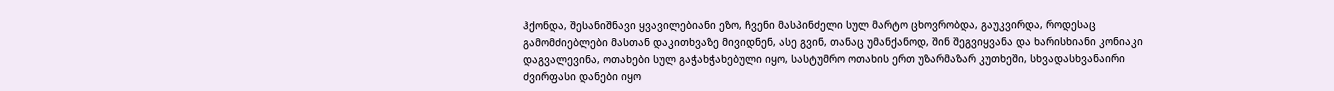ჰქონდა, შესანიშნავი ყვავილებიანი ეზო, ჩვენი მასპინძელი სულ მარტო ცხოვრობდა, გაუკვირდა, როდესაც გამომძიებლები მასთან დაკითხვაზე მივიდნენ, ასე გვინ, თანაც უმანქანოდ, შინ შეგვიყვანა და ხარისხიანი კონიაკი დაგვალევინა, ოთახები სულ გაჭახჭახებული იყო, სასტუმრო ოთახის ერთ უზარმაზარ კუთხეში, სხვადასხვანაირი ძვირფასი დანები იყო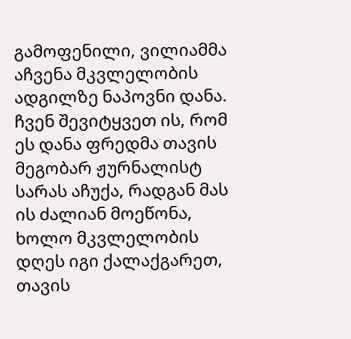გამოფენილი, ვილიამმა აჩვენა მკვლელობის ადგილზე ნაპოვნი დანა. ჩვენ შევიტყვეთ ის, რომ ეს დანა ფრედმა თავის მეგობარ ჟურნალისტ სარას აჩუქა, რადგან მას ის ძალიან მოეწონა, ხოლო მკვლელობის დღეს იგი ქალაქგარეთ, თავის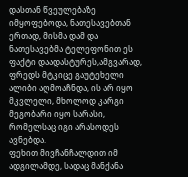დასთან წვეულებაზე იმყოფებოდა, ნათესავებთან ერთად, მისმა დამ და ნათესავებმა ტელეფონით ეს ფაქტი დაადასტურეს,ამგვარად, ფრედს მტკიცე გაუტეხელი ალიბი აღმოაჩნდა, ის არ იყო მკვლელი, მხოლოდ კარგი მეგობარი იყო სარასი, რომელსაც იგი არასოდეს ავნებდა.
ფეხით მივჩანჩალდით იმ ადგილამდე, სადაც მანქანა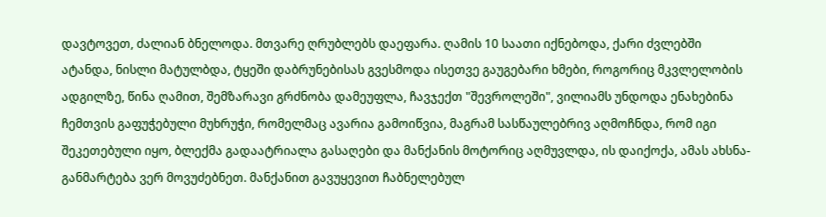დავტოვეთ, ძალიან ბნელოდა. მთვარე ღრუბლებს დაეფარა. ღამის 10 საათი იქნებოდა, ქარი ძვლებში ატანდა, ნისლი მატულბდა, ტყეში დაბრუნებისას გვესმოდა ისეთვე გაუგებარი ხმები, როგორიც მკვლელობის ადგილზე, წინა ღამით, შემზარავი გრძნობა დამეუფლა, ჩავჯექთ "შევროლეში", ვილიამს უნდოდა ენახებინა ჩემთვის გაფუჭებული მუხრუჭი, რომელმაც ავარია გამოიწვია, მაგრამ სასწაულებრივ აღმოჩნდა, რომ იგი შეკეთებული იყო, ბლექმა გადაატრიალა გასაღები და მანქანის მოტორიც აღმუვლდა, ის დაიქოქა, ამას ახსნა- განმარტება ვერ მოვუძებნეთ. მანქანით გავუყევით ჩაბნელებულ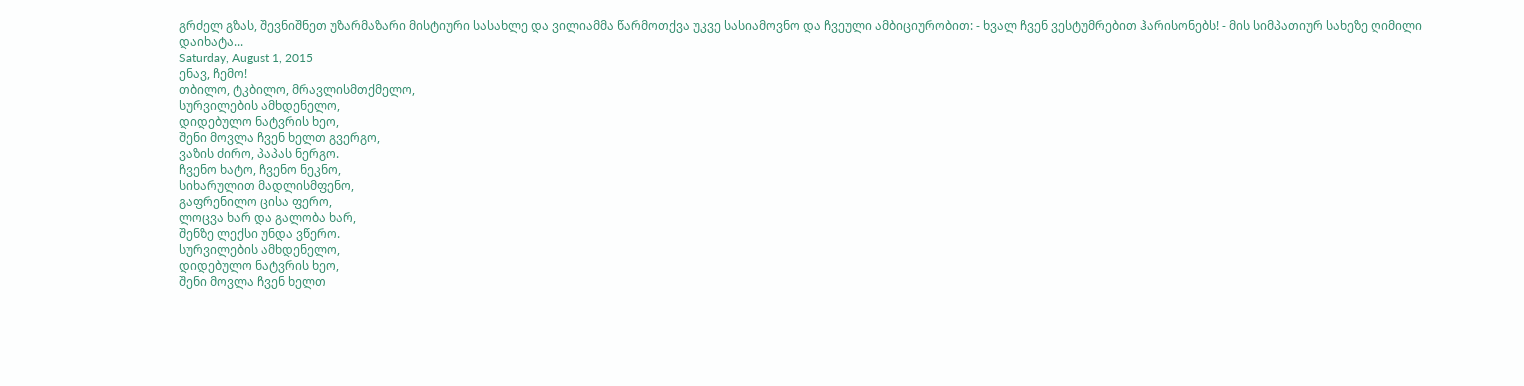გრძელ გზას, შევნიშნეთ უზარმაზარი მისტიური სასახლე და ვილიამმა წარმოთქვა უკვე სასიამოვნო და ჩვეული ამბიციურობით: - ხვალ ჩვენ ვესტუმრებით ჰარისონებს! - მის სიმპათიურ სახეზე ღიმილი დაიხატა...
Saturday, August 1, 2015
ენავ, ჩემო!
თბილო, ტკბილო, მრავლისმთქმელო,
სურვილების ამხდენელო,
დიდებულო ნატვრის ხეო,
შენი მოვლა ჩვენ ხელთ გვერგო,
ვაზის ძირო, პაპას ნერგო.
ჩვენო ხატო, ჩვენო ნეკნო,
სიხარულით მადლისმფენო,
გაფრენილო ცისა ფერო,
ლოცვა ხარ და გალობა ხარ,
შენზე ლექსი უნდა ვწერო.
სურვილების ამხდენელო,
დიდებულო ნატვრის ხეო,
შენი მოვლა ჩვენ ხელთ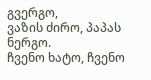გვერგო,
ვაზის ძირო, პაპას ნერგო.
ჩვენო ხატო, ჩვენო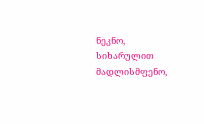ნეკნო,
სიხარულით მადლისმფენო,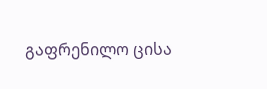გაფრენილო ცისა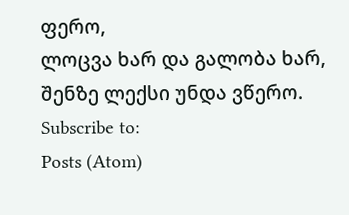ფერო,
ლოცვა ხარ და გალობა ხარ,
შენზე ლექსი უნდა ვწერო.
Subscribe to:
Posts (Atom)